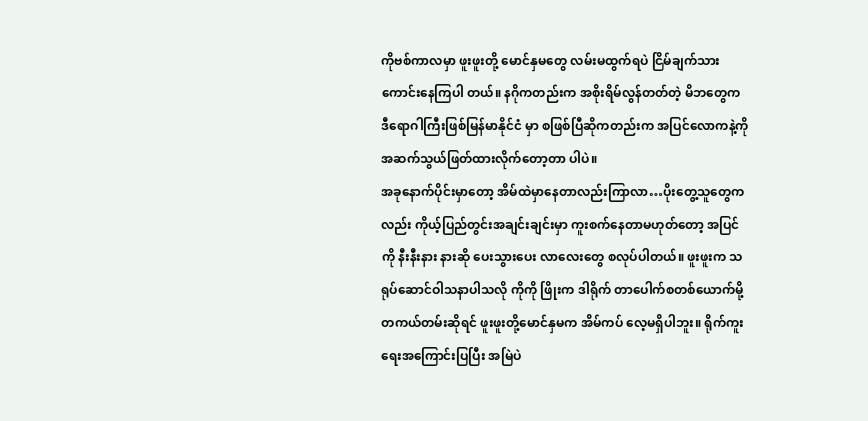ကိုဗစ်ကာလမှာ ဖူးဖူးတို့ မောင်နှမတွေ လမ်းမထွက်ရပဲ ငြိမ်ချက်သားကောင်းနေကြပါ တယ်။ နဂိုကတည်းက အစိုးရိမ်လွန်တတ်တဲ့ မိဘတွေက ဒီရောဂါကြီးဖြစ်မြန်မာနိုင်ငံ မှာ စဖြစ်ပြီဆိုကတည်းက အပြင်လောကနဲ့ကို အဆက်သွယ်ဖြတ်ထားလိုက်တော့တာ ပါပဲ။
အခုနောက်ပိုင်းမှာတော့ အိမ်ထဲမှာနေတာလည်းကြာလာ…ပိုးတွေ့သူတွေကလည်း ကိုယ့်ပြည်တွင်းအချင်းချင်းမှာ ကူးစက်နေတာမဟုတ်တော့ အပြင်ကို နီးနီးနား နားဆို ပေးသွားပေး လာလေးတွေ စလုပ်ပါတယ်။ ဖူးဖူးက သရုပ်ဆောင်ဝါသနာပါသလို ကိုကို ဖြိုးက ဒါရိုက် တာပေါက်စတစ်ယောက်မို့ တကယ်တမ်းဆိုရင် ဖူးဖူးတို့မောင်နှမက အိမ်ကပ် လေ့မရှိပါဘူး။ ရိုက်ကူးရေးအကြောင်းပြပြီး အမြဲပဲ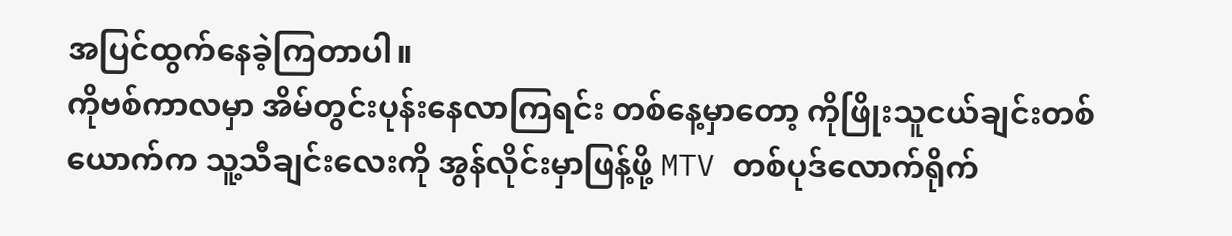အပြင်ထွက်နေခဲ့ကြတာပါ။
ကိုဗစ်ကာလမှာ အိမ်တွင်းပုန်းနေလာကြရင်း တစ်နေ့မှာတော့ ကိုဖြိုးသူငယ်ချင်းတစ် ယောက်က သူ့သီချင်းလေးကို အွန်လိုင်းမှာဖြန့်ဖို့ MTV တစ်ပုဒ်လောက်ရိုက်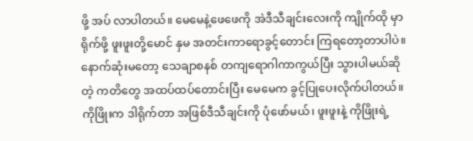ဖို့ အပ် လာပါတယ်။ မေမေနဲ့ဖေဖေကို အဲဒီသီချင်းလေးကို ကျိုက်ထို မှာရိုက်ဖို့ ဖူးဖူးတို့မောင် နှမ အတင်းကာရောခွင့်တောင်း ကြရတော့တာပါပဲ။ နောက်ဆုံးမတော့ သေချာစနစ် တကျရောဂါကာကွယ်ပြီး သွားပါမယ်ဆိုတဲ့ ကတိတွေ အထပ်ထပ်တောင်းပြီး မေမေက ခွင့်ပြုပေးလိုက်ပါတယ်။
ကိုဖြိုးက ဒါရိုက်တာ အဖြစ်ဒီသီချင်းကို ပုံဖော်မယ်၊ ဖူးဖူးနဲ့ ကိုဖြိုးရဲ့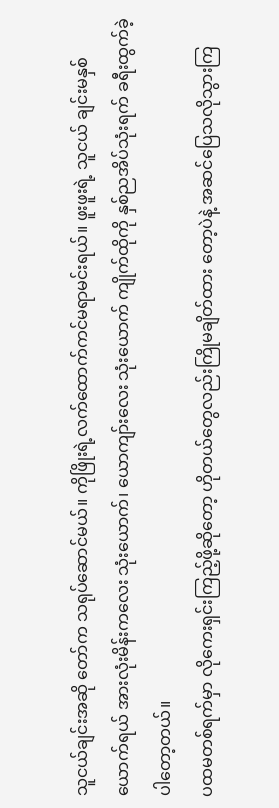သူငယ်ချင်းအဆို တော်က သရုပ်ဆောင်မယ်။ ကိုဖြိုးရဲ့လက်ထောက်ကင်မရာမင်းရယ်။ ဖူးဖူးရဲ့ သူငယ် ချင်းမနှစ်ယောက်ရယ် အားလုံးမိန်းကလေး သုံးယောက်၊ ယောကျာ်းလေး သုံးယောက် ကျိုက်ထိုကို နှစ်ညအိပ်သုံးရက် ခရီးထွက်ခဲ့ပါတော့တယ်။
ပထမတစ်ရက်မှာ လိုကေးရှင်းကြည့်ဖို့ဆိုတော့ ဟိုတယ်တွေလည်းကြိုမချိတ်ထား တော့ပဲနဲ့ အဆင်ပြေသလိုသွားကြ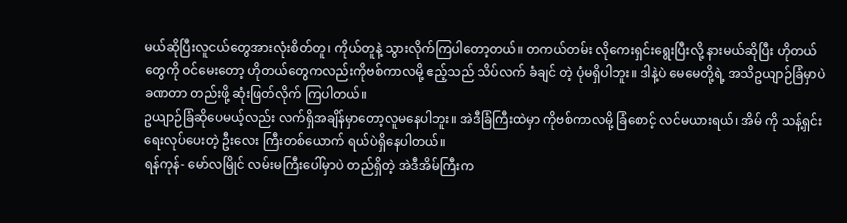မယ်ဆိုပြီးလူငယ်တွေအားလုံးစိတ်တူ၊ ကိုယ်တူနဲ့ သွားလိုက်ကြပါတော့တယ်။ တကယ်တမ်း လိုကေးရှင်းရွေးပြီးလို့ နားမယ်ဆိုပြီး ဟိုတယ် တွေကို ဝင်မေးတော့ ဟိုတယ်တွေကလည်းကိုဗစ်ကာလမို့ ဧည့်သည် သိပ်လက် ခံချင် တဲ့ ပုံမရှိပါဘူး။ ဒါနဲ့ပဲ မေမေတို့ရဲ့ အသိဥယျာဉ်ခြံမှာပဲ ခဏတာ တည်းဖို့ ဆုံးဖြတ်လိုက် ကြပါတယ်။
ဥယျာဉ်ခြံဆိုပေမယ့်လည်း လက်ရှိအချိန်မှာတော့လူမနေပါဘူး။ အဲဒီခြံကြီးထဲမှာ ကိုဗစ်ကာလမို့ ခြံစောင့် လင်မယားရယ်၊ အိမ် ကို သန့်ရှင်းရေးလုပ်ပေးတဲ့ ဦးလေး ကြီးတစ်ယောက် ရယ်ပဲရှိနေပါတယ်။
ရန်ကုန်- မော်လမြိုင် လမ်းမကြီးပေါ်မှာပဲ တည်ရှိတဲ့ အဲဒီအိမ်ကြီးက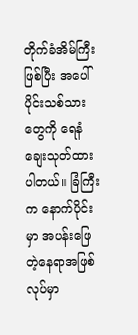တိုက်ခံအိမ်ကြီး ဖြစ်ပြီး အပေါ်ပိုင်းသစ်သားတွေကို ရေနံချေးသုတ်ထားပါတယ်။ ခြံကြီးက နောက်ပိုင်းမှာ အပန်းဖြေတဲ့နေရာအဖြစ် လုပ်မှာ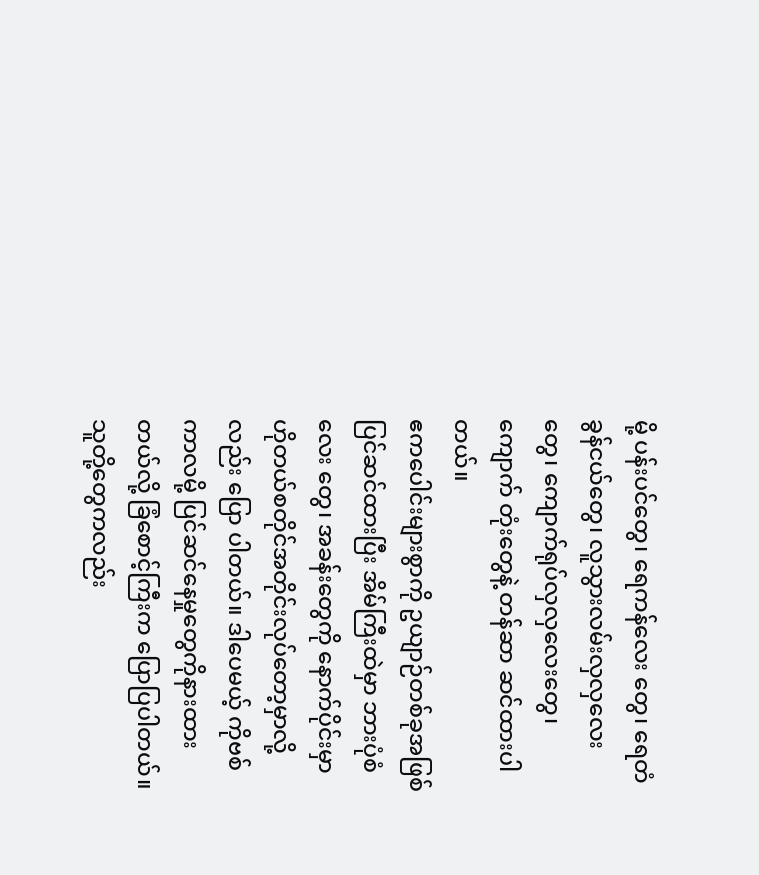မို့ ပန်းပင်တွေ၊ ရေကန်လေး တွေ၊ ရေတံခွန်ငယ်တွေ၊ လူသွားလမ်းလှလှလေးတွေ၊ ကျောက်ရုပ်လှလှလေးတွေ၊ ကျောက် တုံးတွေနဲ့ တန်ဆာ ဆင်ထားပါတယ်။
ဧကပေါင်းများစွာကို ဥယျာဉ်တစ်ခုအဖြစ်ပြင်ဆင်ထားပြီး အိမ်ကြီးထဲမှာ ဘားပုံစံလေး တွေ၊ အခန်းတွေကို နောက်ပိုင်းမှာ ဟိုတယ်စတိုင်အတိုင်းလုပ်တော့မှာလို့လည်း ပြော ပါတယ်။ ဒါပေမယ့် ကိုဗစ်ကာလမို့ ပြင်ဆင်နေမှုတွေကိုနားထားတယ်လို့ ခြံစောင့်ကြီးက ပြောပြပါတယ်။ သူတို့တွေကလည်း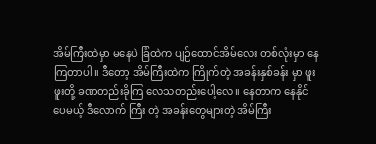အိမ်ကြီးထဲမှာ မနေပဲ ခြံထဲက ပျဉ်ထောင်အိမ်လေး တစ်လုံးမှာ နေကြတာပါ။ ဒီတော့ အိမ်ကြီးထဲက ကြိုက်တဲ့ အခန်းနှစ်ခန်း မှာ ဖူးဖူးတို့ ခဏတည်းခိုကြ လေသတည်းပေါ့လေ။ နေတာက နေနိုင်ပေမယ့် ဒီလောက် ကြီး တဲ့ အခန်းတွေများတဲ့ အိမ်ကြီး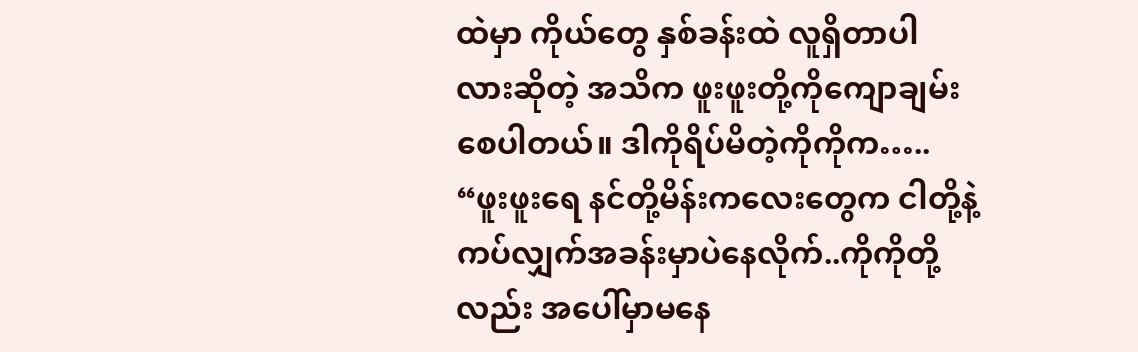ထဲမှာ ကိုယ်တွေ နှစ်ခန်းထဲ လူရှိတာပါ လားဆိုတဲ့ အသိက ဖူးဖူးတို့ကိုကျောချမ်းစေပါတယ်။ ဒါကိုရိပ်မိတဲ့ကိုကိုက…..
“ဖူးဖူးရေ နင်တို့မိန်းကလေးတွေက ငါတို့နဲ့ကပ်လျှက်အခန်းမှာပဲနေလိုက်..ကိုကိုတို့ လည်း အပေါ်မှာမနေ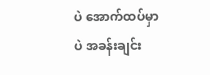ပဲ အောက်ထပ်မှာပဲ အခန်းချင်း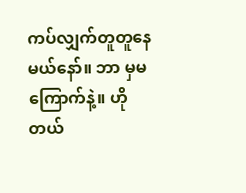ကပ်လျှက်တူတူနေမယ်နော်။ ဘာ မှမကြောက်နဲ့။ ဟိုတယ်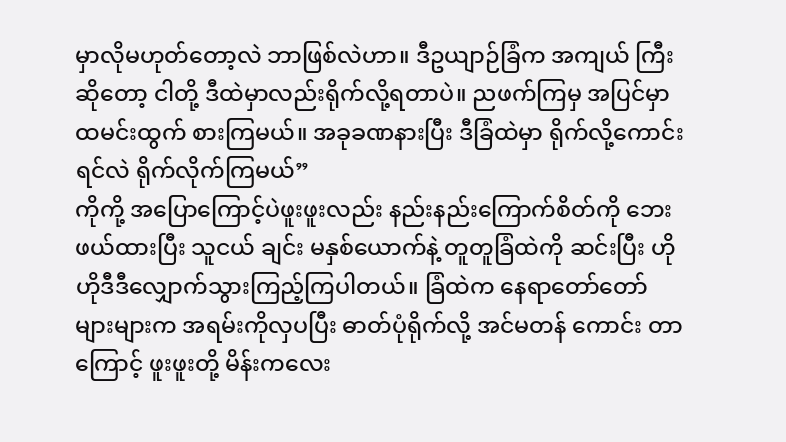မှာလိုမဟုတ်တော့လဲ ဘာဖြစ်လဲဟာ။ ဒီဥယျာဉ်ခြံက အကျယ် ကြီးဆိုတော့ ငါတို့ ဒီထဲမှာလည်းရိုက်လို့ရတာပဲ။ ညဖက်ကြမှ အပြင်မှာ ထမင်းထွက် စားကြမယ်။ အခုခဏနားပြီး ဒီခြံထဲမှာ ရိုက်လို့ကောင်းရင်လဲ ရိုက်လိုက်ကြမယ်”
ကိုကို့ အပြောကြောင့်ပဲဖူးဖူးလည်း နည်းနည်းကြောက်စိတ်ကို ဘေးဖယ်ထားပြီး သူငယ် ချင်း မနှစ်ယောက်နဲ့ တူတူခြံထဲကို ဆင်းပြီး ဟိုဟိုဒီဒီလျှောက်သွားကြည့်ကြပါတယ်။ ခြံထဲက နေရာတော်တော်များများက အရမ်းကိုလှပပြီး ဓာတ်ပုံရိုက်လို့ အင်မတန် ကောင်း တာကြောင့် ဖူးဖူးတို့ မိန်းကလေး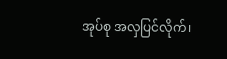အုပ်စု အလှပြင်လိုက်၊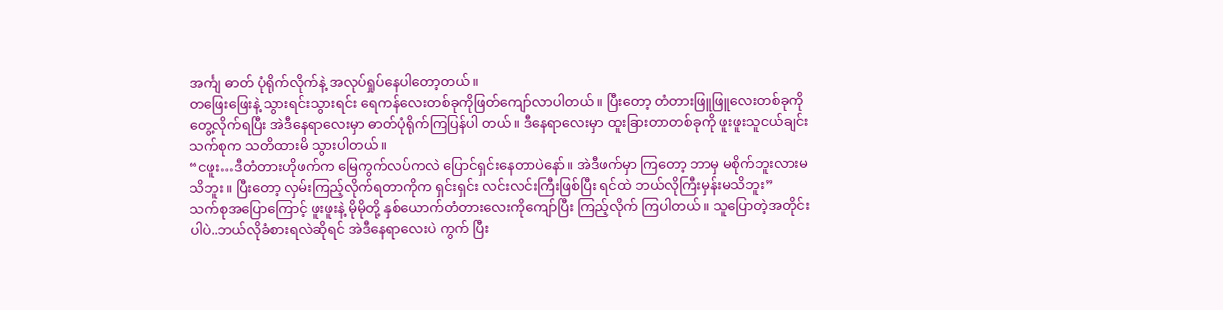အင်္ကျ ဓာတ် ပုံရိုက်လိုက်နဲ့ အလုပ်ရှုပ်နေပါတော့တယ်။
တဖြေးဖြေးနဲ့ သွားရင်းသွားရင်း ရေကန်လေးတစ်ခုကိုဖြတ်ကျော်လာပါတယ်။ ပြီးတော့ တံတားဖြူဖြူလေးတစ်ခုကို တွေ့လိုက်ရပြီး အဲဒီနေရာလေးမှာ ဓာတ်ပုံရိုက်ကြပြန်ပါ တယ်။ ဒီနေရာလေးမှာ ထူးခြားတာတစ်ခုကို ဖူးဖူးသူငယ်ချင်းသက်စုက သတိထားမိ သွားပါတယ်။
“ငဖူး…ဒီတံတားဟိုဖက်က မြေကွက်လပ်ကလဲ ပြောင်ရှင်းနေတာပဲနော်။ အဲဒီဖက်မှာ ကြတော့ ဘာမှ မစိုက်ဘူးလားမသိဘူး။ ပြီးတော့ လှမ်းကြည့်လိုက်ရတာကိုက ရှင်းရှင်း လင်းလင်းကြီးဖြစ်ပြီး ရင်ထဲ ဘယ်လိုကြီးမှန်းမသိဘူး”
သက်စုအပြောကြောင့် ဖူးဖူးနဲ့ မိုမိုတို့ နှစ်ယောက်တံတားလေးကိုကျော်ပြီး ကြည့်လိုက် ကြပါတယ်။ သူပြောတဲ့အတိုင်းပါပဲ..ဘယ်လိုခံစားရလဲဆိုရင် အဲဒီနေရာလေးပဲ ကွက် ပြီး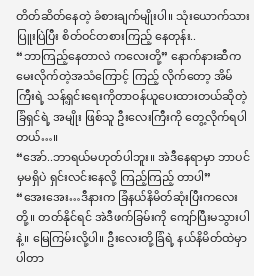တိတ်ဆိတ်နေတဲ့ ခံစားချက်မျိုးပါ။ သုံးယောက်သား ပြူးပြဲပြီး စိတ်ဝင်တစားကြည့် နေတုန်း..
“ဘာကြည့်နေတာလဲ ကလေးတို့” နောက်နားဆီက မေးလိုက်တဲ့အသံကြောင့် ကြည့် လိုက်တော့ အိမ်ကြီးရဲ့ သန့်ရှင်းရေးကိုတာဝန်ယူပေးထားတယ်ဆိုတဲ့ ခြံရှင်ရဲ့ အမျိုး ဖြစ်သူ ဦးလေးကြီးကို တွေ့လိုက်ရပါတယ်…။
“အော်..ဘာရယ်မဟုတ်ပါဘူး။ အဲဒီနေရာမှာ ဘာပင်မှမရှိပဲ ရှင်းလင်းနေလို့ ကြည့်ကြည့် တာပါ”
“အေးအေး…ဒီနားက ခြံနယ်နိမိတ်ဆုံးပြီးကလေးတို့။ တတ်နိုင်ရင် အဲဒီဖက်ခြမ်းကို ကျော်ပြီးမသွားပါနဲ့။ မြေကြမ်းလို့ပါ။ ဦးလေးတို့ခြံရဲ့ နယ်နိမိတ်ထဲမှာ ပါတာ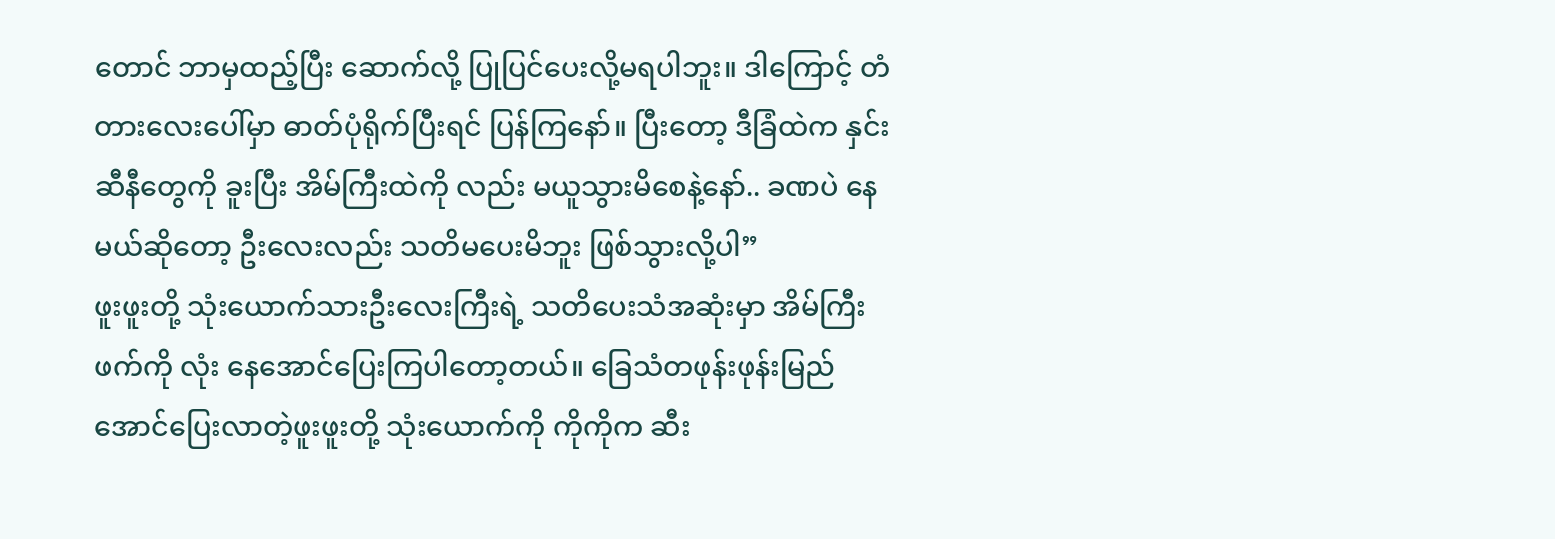တောင် ဘာမှထည့်ပြီး ဆောက်လို့ ပြုပြင်ပေးလို့မရပါဘူး။ ဒါကြောင့် တံတားလေးပေါ်မှာ ဓာတ်ပုံရိုက်ပြီးရင် ပြန်ကြနော်။ ပြီးတော့ ဒီခြံထဲက နှင်းဆီနီတွေကို ခူးပြီး အိမ်ကြီးထဲကို လည်း မယူသွားမိစေနဲ့နော်.. ခဏပဲ နေမယ်ဆိုတော့ ဦးလေးလည်း သတိမပေးမိဘူး ဖြစ်သွားလို့ပါ”
ဖူးဖူးတို့ သုံးယောက်သားဦးလေးကြီးရဲ့ သတိပေးသံအဆုံးမှာ အိမ်ကြီးဖက်ကို လုံး နေအောင်ပြေးကြပါတော့တယ်။ ခြေသံတဖုန်းဖုန်းမြည်အောင်ပြေးလာတဲ့ဖူးဖူးတို့ သုံးယောက်ကို ကိုကိုက ဆီး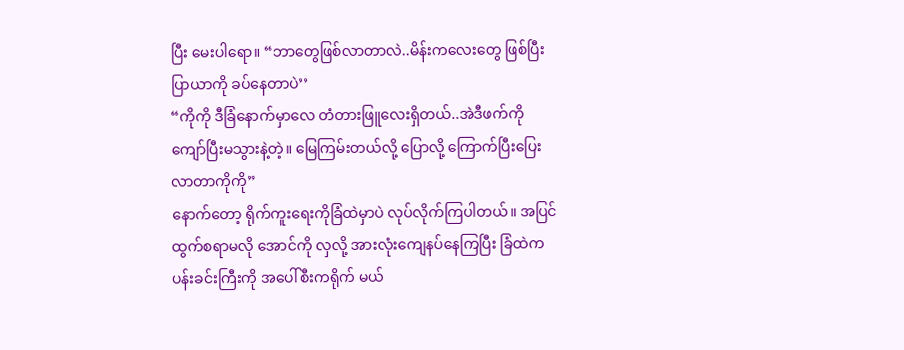ပြီး မေးပါရော။ “ဘာတွေဖြစ်လာတာလဲ..မိန်းကလေးတွေ ဖြစ်ပြီးပြာယာကို ခပ်နေတာပဲ’’
“ကိုကို ဒီခြံနောက်မှာလေ တံတားဖြူလေးရှိတယ်..အဲဒီဖက်ကို ကျော်ပြီးမသွားနဲ့တဲ့။ မြေကြမ်းတယ်လို့ ပြောလို့ ကြောက်ပြီးပြေးလာတာကိုကို”
နောက်တော့ ရိုက်ကူးရေးကိုခြံထဲမှာပဲ လုပ်လိုက်ကြပါတယ်။ အပြင်ထွက်စရာမလို အောင်ကို လှလို့ အားလုံးကျေနပ်နေကြပြီး ခြံထဲက ပန်းခင်းကြီးကို အပေါ်စီးကရိုက် မယ်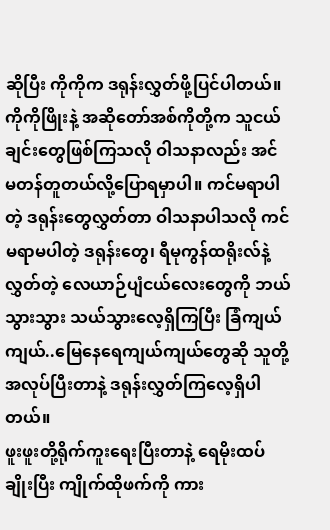ဆိုပြီး ကိုကိုက ဒရုန်းလွှတ်ဖို့ပြင်ပါတယ်။
ကိုကိုဖြိုးနဲ့ အဆိုတော်အစ်ကိုတို့က သူငယ်ချင်းတွေဖြစ်ကြသလို ဝါသနာလည်း အင် မတန်တူတယ်လို့ပြောရမှာပါ။ ကင်မရာပါတဲ့ ဒရုန်းတွေလွှတ်တာ ဝါသနာပါသလို ကင် မရာမပါတဲ့ ဒရုန်းတွေ၊ ရီမုကွန်ထရိုးလ်နဲ့ လွှတ်တဲ့ လေယာဉ်ပျံငယ်လေးတွေကို ဘယ် သွားသွား သယ်သွားလေ့ရှိကြပြီး ခြံကျယ်ကျယ်..မြေနေရေကျယ်ကျယ်တွေဆို သူတို့ အလုပ်ပြီးတာနဲ့ ဒရုန်းလွှတ်ကြလေ့ရှိပါတယ်။
ဖူးဖူးတို့ရိုက်ကူးရေးပြီးတာနဲ့ ရေမိုးထပ်ချိုးပြီး ကျိုက်ထိုဖက်ကို ကား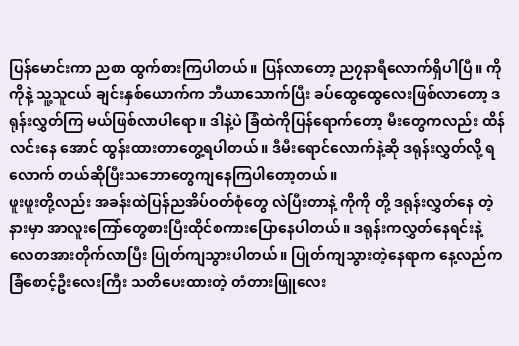ပြန်မောင်းကာ ညစာ ထွက်စားကြပါတယ်။ ပြန်လာတော့ ည၇နာရီလောက်ရှိပါပြီ။ ကိုကိုနဲ့ သူ့သူငယ် ချင်းနှစ်ယောက်က ဘီယာသောက်ပြီး ခပ်ထွေထွေလေးဖြစ်လာတော့ ဒရုန်းလွှတ်ကြ မယ်ဖြစ်လာပါရော။ ဒါနဲ့ပဲ ခြံထဲကိုပြန်ရောက်တော့ မီးတွေကလည်း ထိန်လင်းနေ အောင် ထွန်းထားတာတွေ့ရပါတယ်။ ဒီမီးရောင်လောက်နဲ့ဆို ဒရုန်းလွှတ်လို့ ရလောက် တယ်ဆိုပြီးသဘောတွေကျနေကြပါတော့တယ်။
ဖူးဖူးတို့လည်း အခန်းထဲပြန်ညအိပ်ဝတ်စုံတွေ လဲပြီးတာနဲ့ ကိုကို တို့ ဒရုန်းလွှတ်နေ တဲ့နားမှာ အာလူးကြော်တွေစားပြီးထိုင်စကားပြောနေပါတယ်။ ဒရုန်းကလွှတ်နေရင်းနဲ့ လေတအားတိုက်လာပြီး ပြုတ်ကျသွားပါတယ်။ ပြုတ်ကျသွားတဲ့နေရာက နေ့လည်က ခြံစောင့်ဦးလေးကြီး သတိပေးထားတဲ့ တံတားဖြူလေး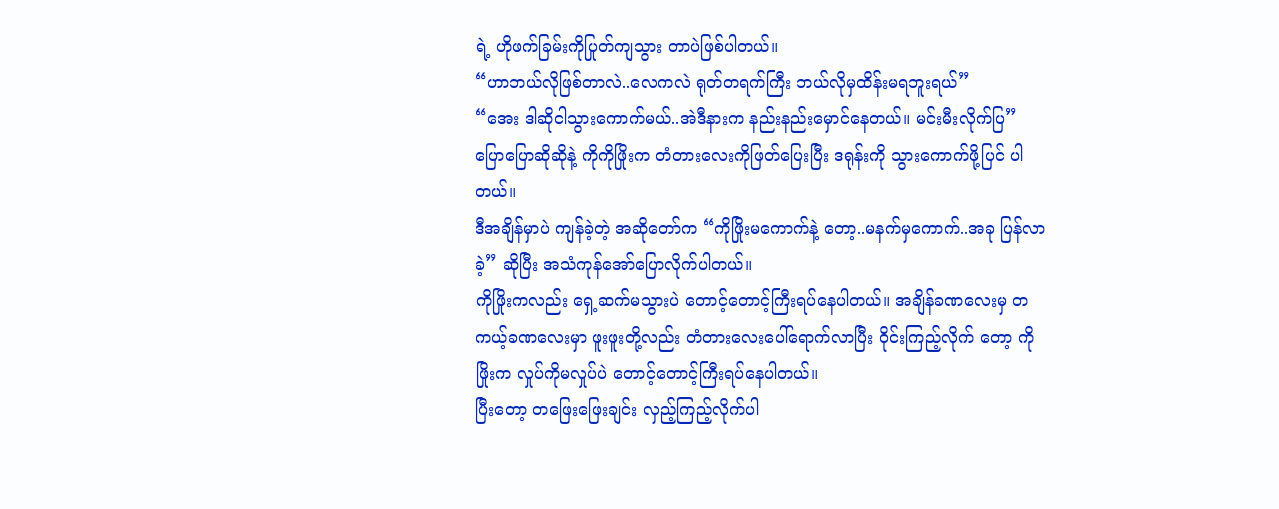ရဲ့ ဟိုဖက်ခြမ်းကိုပြုတ်ကျသွား တာပဲဖြစ်ပါတယ်။
“ဟာဘယ်လိုဖြစ်တာလဲ..လေကလဲ ရုတ်တရက်ကြီး ဘယ်လိုမှထိန်းမရဘူးရယ်”
“အေး ဒါဆိုငါသွားကောက်မယ်..အဲဒီနားက နည်းနည်းမှောင်နေတယ်။ မင်းမီးလိုက်ပြ”
ပြောပြောဆိုဆိုနဲ့ ကိုကိုဖြိုးက တံတားလေးကိုဖြတ်ပြေးပြီး ဒရုန်းကို သွားကောက်ဖို့ပြင် ပါတယ်။
ဒီအချိန်မှာပဲ ကျန်ခဲ့တဲ့ အဆိုတော်က “ကိုဖြိုးမကောက်နဲ့ တော့..မနက်မှကောက်..အခု ပြန်လာခဲ့” ဆိုပြီး အသံကုန်အော်ပြောလိုက်ပါတယ်။
ကိုဖြိုးကလည်း ရှေ့ဆက်မသွားပဲ တောင့်တောင့်ကြီးရပ်နေပါတယ်။ အချိန်ခဏလေးမှ တကယ့်ခဏလေးမှာ ဖူးဖူးတို့လည်း တံတားလေးပေါ်ရောက်လာပြီး ဝိုင်းကြည့်လိုက် တော့ ကိုဖြိုးက လှုပ်ကိုမလှုပ်ပဲ တောင့်တောင့်ကြီးရပ်နေပါတယ်။
ပြီးတော့ တဖြေးဖြေးချင်း လှည့်ကြည့်လိုက်ပါ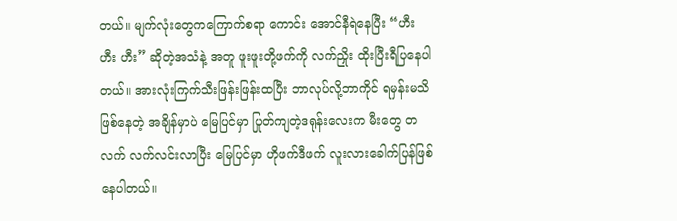တယ်။ မျက်လုံးတွေကကြောက်စရာ ကောင်း အောင်နီရဲနေပြီး “ဟီး ဟီး ဟီး” ဆိုတဲ့အသံနဲ့ အတူ ဖူးဖူးတို့ဖက်ကို လက်ညှိုး ထိုးပြီးရီပြနေပါတယ်။ အားလုံးကြက်သီးဖြန်းဖြန်းထပြီး ဘာလုပ်လို့ဘာကိုင် ရမှန်းမသိဖြစ်နေတဲ့ အချိန်မှာပဲ မြေပြင်မှာ ပြုတ်ကျတဲ့ဒရုန်းလေးက မီးတွေ တလက် လက်လင်းလာပြီး မြေပြင်မှာ ဟိုဖက်ဒီဖက် လူးလားခေါက်ပြန်ဖြစ်နေပါတယ်။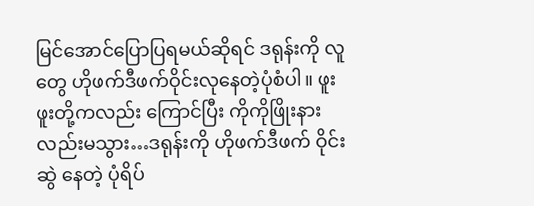မြင်အောင်ပြောပြရမယ်ဆိုရင် ဒရုန်းကို လူတွေ ဟိုဖက်ဒီဖက်ဝိုင်းလုနေတဲ့ပုံစံပါ။ ဖူးဖူးတို့ကလည်း ကြောင်ပြီး ကိုကိုဖြိုးနားလည်းမသွား…ဒရုန်းကို ဟိုဖက်ဒီဖက် ဝိုင်းဆွဲ နေတဲ့ ပုံရိပ်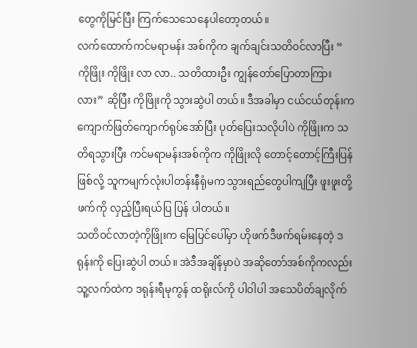တွေကိုမြင်ပြီး ကြက်သေသေနေပါတော့တယ်။
လက်ထောက်ကင်မရာမန်း အစ်ကိုက ချက်ချင်းသတိဝင်လာပြီး “ ကိုဖြိုး ကိုဖြိုး လာ လာ.. သတိထားဦး ကျွန်တော်ပြောတာကြားလား” ဆိုပြီး ကိုဖြိုးကို သွားဆွဲပါ တယ်။ ဒီအခါမှာ ငယ်ငယ်တုန်းက ကျောက်ဖြတ်ကျောက်ရုပ်အော်ပြီး ပုတ်ပြေးသလိုပါပဲ ကိုဖြိုးက သတိရသွားပြီး ကင်မရာမန်းအစ်ကိုက ကိုဖြိုးလို တောင့်တောင့်ကြီးပြန်ဖြစ်လို့ သူကမျက်လုံးပါတန်းနီရုံမက သွားရည်တွေပါကျပြီး ဖူးဖူးတို့ဖက်ကို လှည့်ပြီးရယ်ပြ ပြန် ပါတယ်။
သတိဝင်လာတဲ့ကိုဖြိုးက မြေပြင်ပေါ်မှာ ဟိုဖက်ဒီဖက်ရမ်းနေတဲ့ ဒရုန်းကို ပြေးဆွဲပါ တယ်။ အဲဒီအချိန်မှာပဲ အဆိုတော်အစ်ကိုကလည်း သူ့လက်ထဲက ဒရုန်းရီမုကွန် ထရိုးလ်ကို ပါဝါပါ အသေပိတ်ချလိုက်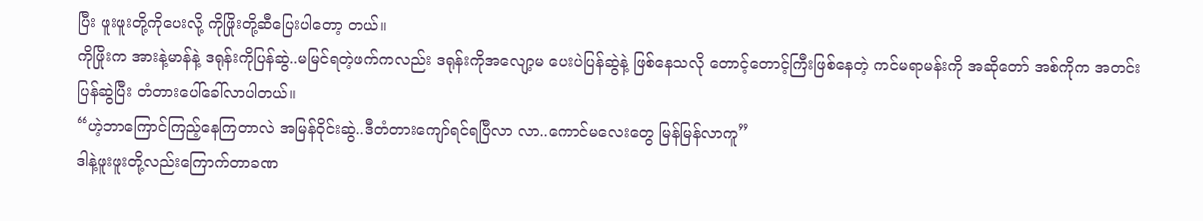ပြီး ဖူးဖူးတို့ကိုပေးလို့ ကိုဖြိုးတို့ဆီပြေးပါတော့ တယ်။
ကိုဖြိုးက အားနဲ့မာန်နဲ့ ဒရုန်းကိုပြန်ဆွဲ..မမြင်ရတဲ့ဖက်ကလည်း ဒရုန်းကိုအလျော့မ ပေးပဲပြန်ဆွဲနဲ့ ဖြစ်နေသလို တောင့်တောင့်ကြီးဖြစ်နေတဲ့ ကင်မရာမန်းကို အဆိုတော် အစ်ကိုက အတင်းပြန်ဆွဲပြီး တံတားပေါ်ခေါ်လာပါတယ်။
“ဟဲ့ဘာကြောင်ကြည့်နေကြတာလဲ အမြန်ဝိုင်းဆွဲ..ဒီတံတားကျော်ရင်ရပြီလာ လာ..ကောင်မလေးတွေ မြန်မြန်လာကူ”
ဒါနဲ့ဖူးဖူးတို့လည်းကြောက်တာခဏ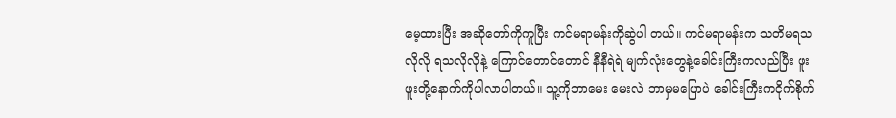မေ့ထားပြီး အဆိုတော်ကိုကူပြီး ကင်မရာမန်းကိုဆွဲပါ တယ်။ ကင်မရာမန်းက သတိမရသလိုလို ရသလိုလိုနဲ့ ကြောင်တောင်တောင် နီနီရဲရဲ မျက်လုံးတွေနဲ့ခေါင်းကြီးကလည်ပြီး ဖူးဖူးတို့နောက်ကိုပါလာပါတယ်။ သူ့ကိုဘာမေး မေးလဲ ဘာမှမပြောပဲ ခေါင်းကြီးကငိုက်စိုက်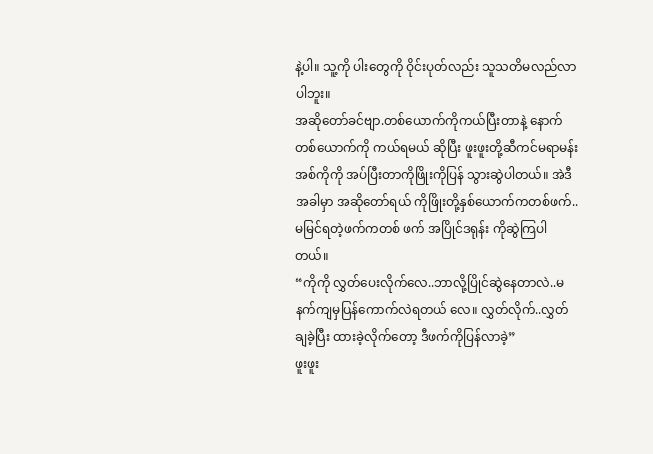နဲ့ပါ။ သူ့ကို ပါးတွေကို ဝိုင်းပုတ်လည်း သူသတိမလည်လာပါဘူး။
အဆိုတော်ခင်ဗျာ.တစ်ယောက်ကိုကယ်ပြီးတာနဲ့ နောက်တစ်ယောက်ကို ကယ်ရမယ် ဆိုပြီး ဖူးဖူးတို့ဆီကင်မရာမန်းအစ်ကိုကို အပ်ပြီးတာကိုဖြိုးကိုပြန် သွားဆွဲပါတယ်။ အဲဒီအခါမှာ အဆိုတော်ရယ် ကိုဖြိုးတို့နှစ်ယောက်ကတစ်ဖက်.. မမြင်ရတဲ့ဖက်ကတစ် ဖက် အပြိုင်ဒရုန်း ကိုဆွဲကြပါတယ်။
“ကိုကို လွှတ်ပေးလိုက်လေ..ဘာလို့ပြိုင်ဆွဲနေတာလဲ..မနက်ကျမှပြန်ကောက်လဲရတယ် လေ။ လွှတ်လိုက်..လွှတ်ချခဲ့ပြီး ထားခဲ့လိုက်တော့ ဒီဖက်ကိုပြန်လာခဲ့”
ဖူးဖူး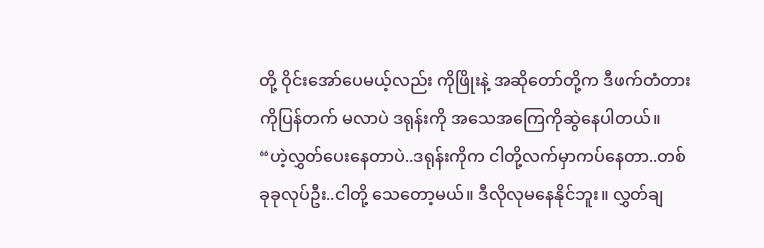တို့ ဝိုင်းအော်ပေမယ့်လည်း ကိုဖြိုးနဲ့ အဆိုတော်တို့က ဒီဖက်တံတားကိုပြန်တက် မလာပဲ ဒရုန်းကို အသေအကြေကိုဆွဲနေပါတယ်။
“ဟဲ့လွှတ်ပေးနေတာပဲ..ဒရုန်းကိုက ငါတို့လက်မှာကပ်နေတာ..တစ်ခုခုလုပ်ဦး..ငါတို့ သေတော့မယ်။ ဒီလိုလုမနေနိုင်ဘူး။ လွှတ်ချ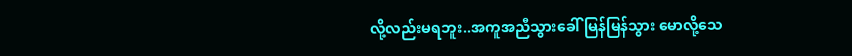လို့လည်းမရဘူး..အကူအညီသွားခေါ် မြန်မြန်သွား မောလို့သေ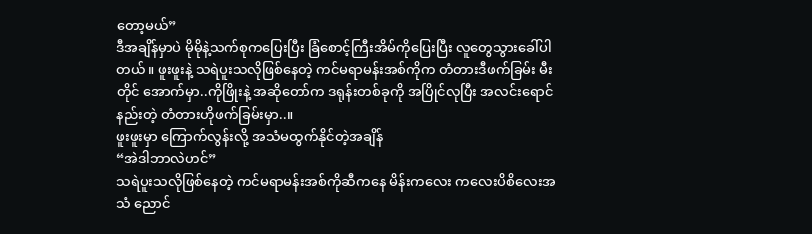တော့မယ်”
ဒီအချိန်မှာပဲ မိုမိုနဲ့သက်စုကပြေးပြီး ခြံစောင့်ကြီးအိမ်ကိုပြေးပြီး လူတွေသွားခေါ်ပါတယ်။ ဖူးဖူးနဲ့ သရဲပူးသလိုဖြစ်နေတဲ့ ကင်မရာမန်းအစ်ကိုက တံတားဒီဖက်ခြမ်း မီးတိုင် အောက်မှာ..ကိုဖြိုးနဲ့ အဆိုတော်က ဒရုန်းတစ်ခုကို အပြိုင်လုပြီး အလင်းရောင် နည်းတဲ့ တံတားဟိုဖက်ခြမ်းမှာ..။
ဖူးဖူးမှာ ကြောက်လွန်းလို့ အသံမထွက်နိုင်တဲ့အချိန်
“အဲဒါဘာလဲဟင်”
သရဲပူးသလိုဖြစ်နေတဲ့ ကင်မရာမန်းအစ်ကိုဆီကနေ မိန်းကလေး ကလေးပိစိလေးအသံ ညောင်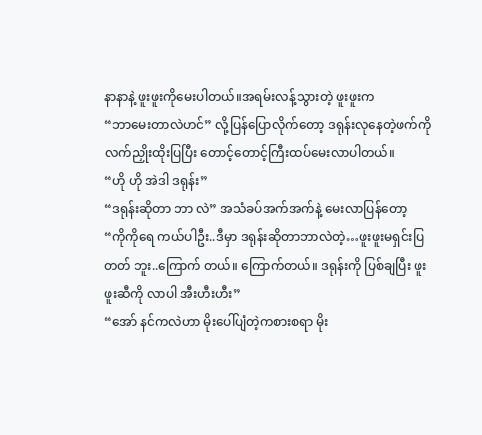နာနာနဲ့ ဖူးဖူးကိုမေးပါတယ်။အရမ်းလန့်သွားတဲ့ ဖူးဖူးက
“ဘာမေးတာလဲဟင်” လို့ပြန်ပြောလိုက်တော့ ဒရုန်းလုနေတဲ့ဖက်ကို လက်ညှိုးထိုးပြပြီး တောင့်တောင့်ကြီးထပ်မေးလာပါတယ်။
“ဟို ဟို အဲဒါ ဒရုန်း”
“ဒရုန်းဆိုတာ ဘာ လဲ” အသံခပ်အက်အက်နဲ့ မေးလာပြန်တော့
“ကိုကိုရေ ကယ်ပါဦး..ဒီမှာ ဒရုန်းဆိုတာဘာလဲတဲ့…ဖူးဖူးမရှင်းပြတတ် ဘူး..ကြောက် တယ်။ ကြောက်တယ်။ ဒရုန်းကို ပြစ်ချပြီး ဖူးဖူးဆီကို လာပါ အီးဟီးဟီး”
“အော် နင်ကလဲဟာ မိုးပေါ်ပျံတဲ့ကစားစရာ မိုး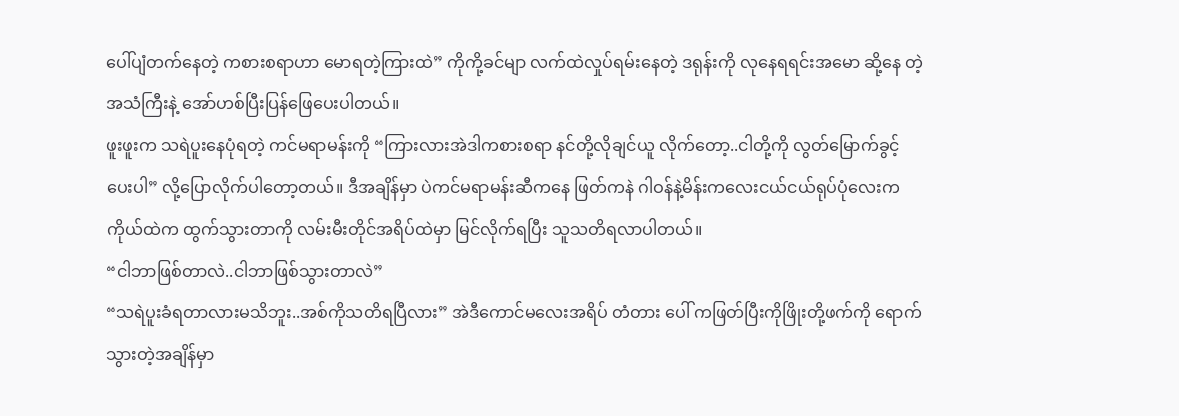ပေါ်ပျံတက်နေတဲ့ ကစားစရာဟာ မောရတဲ့ကြားထဲ” ကိုကို့ခင်မျာ လက်ထဲလှုပ်ရမ်းနေတဲ့ ဒရုန်းကို လုနေရရင်းအမော ဆို့နေ တဲ့ အသံကြီးနဲ့ အော်ဟစ်ပြီးပြန်ဖြေပေးပါတယ်။
ဖူးဖူးက သရဲပူးနေပုံရတဲ့ ကင်မရာမန်းကို “ကြားလားအဲဒါကစားစရာ နင်တို့လိုချင်ယူ လိုက်တော့..ငါတို့ကို လွတ်မြောက်ခွင့်ပေးပါ” လို့ပြောလိုက်ပါတော့တယ်။ ဒီအချိန်မှာ ပဲကင်မရာမန်းဆီကနေ ဖြတ်ကနဲ ဂါဝန်နဲ့မိန်းကလေးငယ်ငယ်ရုပ်ပုံလေးက ကိုယ်ထဲက ထွက်သွားတာကို လမ်းမီးတိုင်အရိပ်ထဲမှာ မြင်လိုက်ရပြီး သူသတိရလာပါတယ်။
“ငါဘာဖြစ်တာလဲ..ငါဘာဖြစ်သွားတာလဲ”
“သရဲပူးခံရတာလားမသိဘူး..အစ်ကိုသတိရပြီလား” အဲဒီကောင်မလေးအရိပ် တံတား ပေါ် ကဖြတ်ပြီးကိုဖြိုးတို့ဖက်ကို ရောက်သွားတဲ့အချိန်မှာ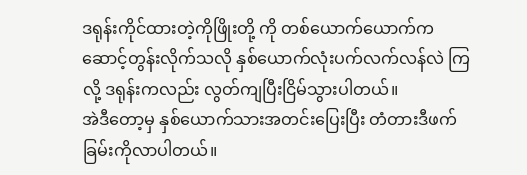ဒရုန်းကိုင်ထားတဲ့ကိုဖြိုးတို့ ကို တစ်ယောက်ယောက်က ဆောင့်တွန်းလိုက်သလို နှစ်ယောက်လုံးပက်လက်လန်လဲ ကြလို့ ဒရုန်းကလည်း လွတ်ကျပြီးငြိမ်သွားပါတယ်။
အဲဒီတော့မှ နှစ်ယောက်သားအတင်းပြေးပြီး တံတားဒီဖက်ခြမ်းကိုလာပါတယ်။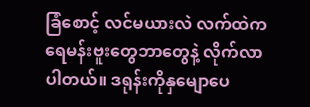ခြံစောင့် လင်မယားလဲ လက်ထဲကရေမန်းဗူးတွေဘာတွေနဲ့ လိုက်လာပါတယ်။ ဒရုန်းကိုနှမျောပေ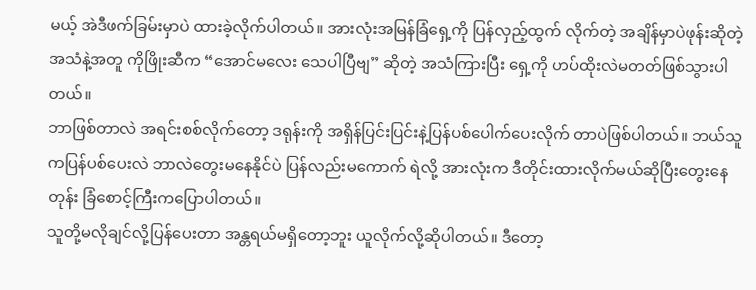မယ့် အဲဒီဖက်ခြမ်းမှာပဲ ထားခဲ့လိုက်ပါတယ်။ အားလုံးအမြန်ခြံရှေ့ကို ပြန်လှည့်ထွက် လိုက်တဲ့ အချိန်မှာပဲဖုန်းဆိုတဲ့ အသံနဲ့အတူ ကိုဖြိုးဆီက “အောင်မလေး သေပါပြီဗျ” ဆိုတဲ့ အသံကြားပြီး ရှေ့ကို ဟပ်ထိုးလဲမတတ်ဖြစ်သွားပါတယ်။
ဘာဖြစ်တာလဲ အရင်းစစ်လိုက်တော့ ဒရုန်းကို အရှိန်ပြင်းပြင်းနဲ့ပြန်ပစ်ပေါက်ပေးလိုက် တာပဲဖြစ်ပါတယ်။ ဘယ်သူကပြန်ပစ်ပေးလဲ ဘာလဲတွေးမနေနိုင်ပဲ ပြန်လည်းမကောက် ရဲလို့ အားလုံးက ဒီတိုင်းထားလိုက်မယ်ဆိုပြီးတွေးနေတုန်း ခြံစောင့်ကြီးကပြောပါတယ်။
သူတို့မလိုချင်လို့ပြန်ပေးတာ အန္တရယ်မရှိတော့ဘူး ယူလိုက်လို့ဆိုပါတယ်။ ဒီတော့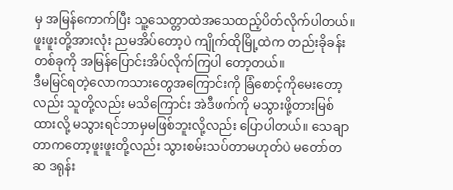မှ အမြန်ကောက်ပြီး သူ့သေတ္တာထဲအသေထည့်ပိတ်လိုက်ပါတယ်။ ဖူးဖူးတို့အားလုံး ညမအိပ်တော့ပဲ ကျိုက်ထိုမြို့ထဲက တည်းခိုခန်းတစ်ခုကို အမြန်ပြောင်းအိပ်လိုက်ကြပါ တော့တယ်။
ဒီမမြင်ရတဲ့လောကသားတွေအကြောင်းကို ခြံစောင့်ကိုမေးတော့လည်း သူတို့လည်း မသိကြောင်း အဲဒီဖက်ကို မသွားဖို့တားမြစ်ထားလို့ မသွားရင်ဘာမှမဖြစ်ဘူးလို့လည်း ပြောပါတယ်။ သေချာတာကတော့ဖူးဖူးတို့လည်း သွားစမ်းသပ်တာမဟုတ်ပဲ မတော်တ ဆ ဒရုန်း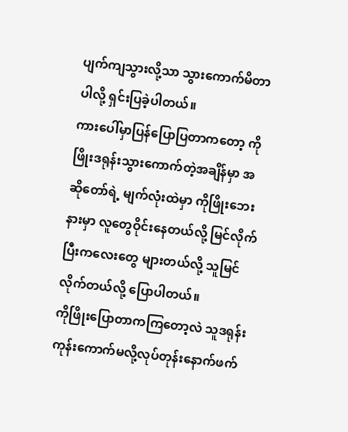ပျက်ကျသွားလို့သာ သွားကောက်မိတာပါလို့ ရှင်းပြခဲ့ပါတယ်။
ကားပေါ်မှာပြန်ပြောပြတာကတော့ ကိုဖြိုးဒရုန်းသွားကောက်တဲ့အချိန်မှာ အဆိုတော်ရဲ့ မျက်လုံးထဲမှာ ကိုဖြိုးဘေးနားမှာ လူတွေဝိုင်းနေတယ်လို့ မြင်လိုက်ပြီးကလေးတွေ များတယ်လို့ သူမြင်လိုက်တယ်လို့ ပြောပါတယ်။
ကိုဖြိုးပြောတာကကြတော့လဲ သူဒရုန်းကုန်းကောက်မလို့လုပ်တုန်းနောက်ဖက်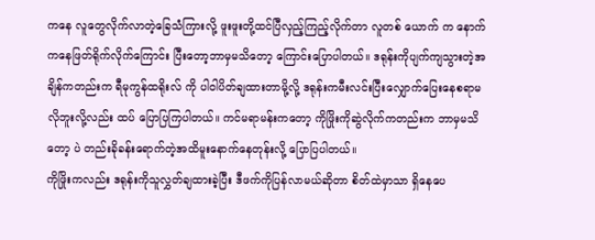ကနေ လူတွေလိုက်လာတဲ့ခြေသံကြားလို့ ဖူးဖူးတို့ထင်ပြီလှည့်ကြည့်လိုက်တာ လူတစ် ယောက် က နောက်ကနေဖြတ်ရိုက်လိုက်ကြောင်း ပြီးတော့ဘာမှမသိတော့ ကြောင်းပြောပါတယ်။ ဒရုန်းကိုပျက်ကျသွားတဲ့အချိန်ကတည်းက ရီမုကွန်ထရိုးလ် ကို ပါဝါပိတ်ချထားတာမို့လို့ ဒရုန်းကမီးလင်းပြီးလျှောက်ပြေးနေစရာမလိုဘူးလို့လည်း ထပ် ပြောပြကြပါတယ်။ ကင်မရာမန်းကတော့ ကိုဖြိုးကိုဆွဲလိုက်ကတည်းက ဘာမှမသိတော့ ပဲ တည်းခိုခန်းရောက်တဲ့အထိမူးနောက်နေတုန်းလို့ ပြောပြပါတယ်။
ကိုဖြိုးကလည်း ဒရုန်းကိုသူလွှတ်ချထားခဲ့ပြီး ဒီဖက်ကိုပြန်လာမယ်ဆိုတာ စိတ်ထဲမှာသာ ရှိနေပေ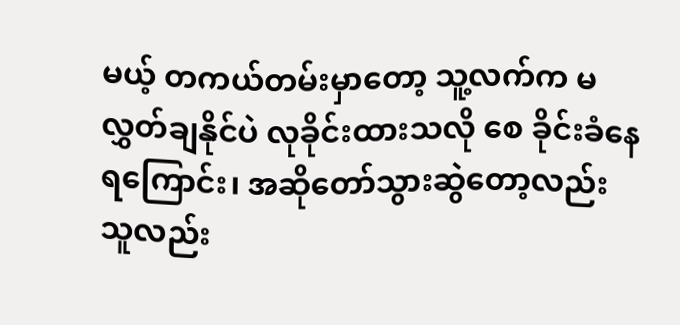မယ့် တကယ်တမ်းမှာတော့ သူ့လက်က မလွှတ်ချနိုင်ပဲ လုခိုင်းထားသလို စေ ခိုင်းခံနေရကြောင်း၊ အဆိုတော်သွားဆွဲတော့လည်း သူလည်း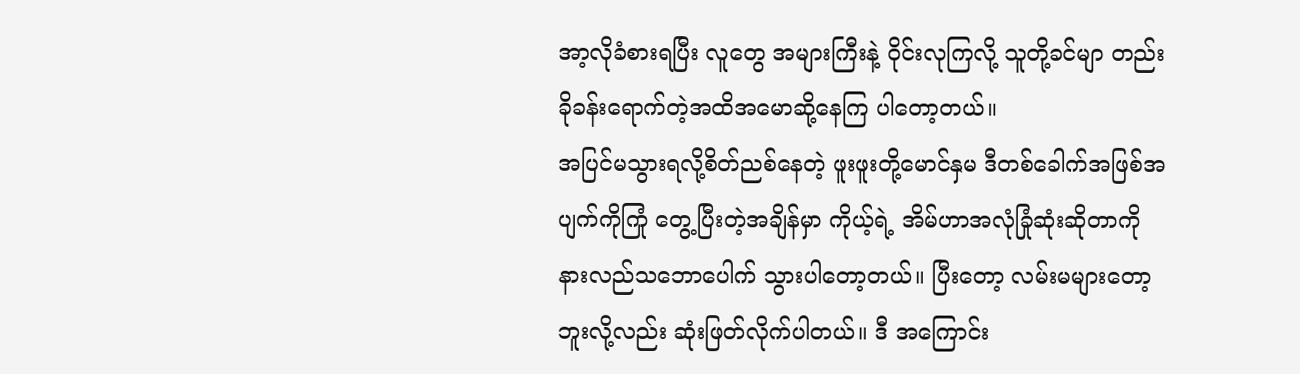အာ့လိုခံစားရပြီး လူတွေ အများကြီးနဲ့ ဝိုင်းလုကြလို့ သူတို့ခင်မျာ တည်းခိုခန်းရောက်တဲ့အထိအမောဆို့နေကြ ပါတော့တယ်။
အပြင်မသွားရလို့စိတ်ညစ်နေတဲ့ ဖူးဖူးတို့မောင်နှမ ဒီတစ်ခေါက်အဖြစ်အပျက်ကိုကြုံ တွေ့ပြီးတဲ့အချိန်မှာ ကိုယ့်ရဲ့ အိမ်ဟာအလုံခြုံဆုံးဆိုတာကို နားလည်သဘောပေါက် သွားပါတော့တယ်။ ပြီးတော့ လမ်းမများတော့ဘူးလို့လည်း ဆုံးဖြတ်လိုက်ပါတယ်။ ဒီ အကြောင်း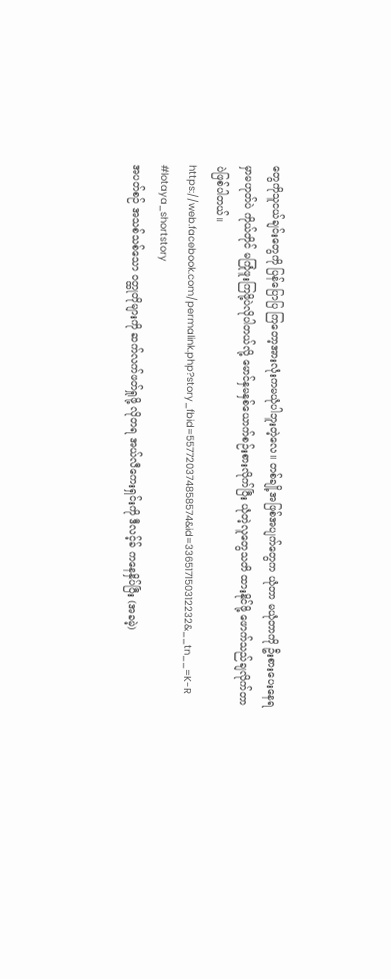တွေကိုသူငယ်ချင်းတွေကို ပြန်ပြောပြ ကြတော့အားလုံးကမယုံပါဘူးတဲ့လေ။ တစ်ချို့အဖြစ်အပျက်တွေက ယုံတာ မယုံတာကို ဦးစားပေးနေရမှာမဟုတ်ပဲ ကိုယ်တိုင် မကြုံဖူးကြဖို့ပဲလိုပါတယ်လို့ မောင်နှမနှစ်ယောက်စဉ်းစားလိုက်ပြီး ယုံတဲ့လူတွေသတိ ထားနိုင်ဖို့ ဖောက်သည်ချလိုက်တာပဲဖြစ်ပါတယ်။
https://web.facebook.com/permalink.php?story_fbid=557720374858574&id=336517150312232&__tn__=K-R
#lotaya_shortstory
အပတ်စဉ် အသစ်သစ်သော ဝတ္ထုတိုများကို ဆက်လက်ဖတ်ရှုဖို့ လိုတရ အယ်လီကေးရှင်းကို ဒီလင့်ခ် ကနေနှိပ်ပြီး (အခမဲ့)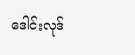ဒေါင်းလုဒ်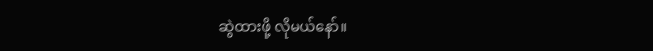ဆွဲထားဖို့ လိုမယ်နော်။